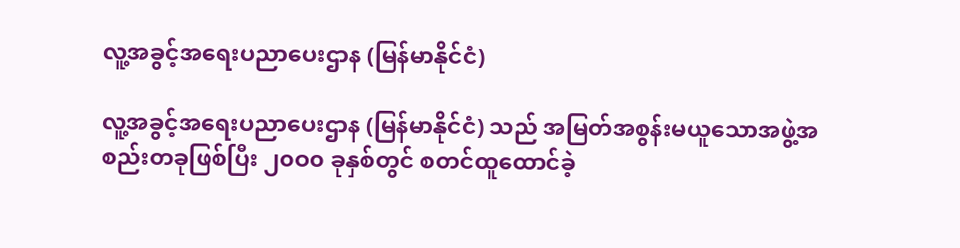လူ့အခွင့်အရေးပညာပေးဌာန (မြန်မာနိုင်ငံ)

လူ့အခွင့်အရေးပညာပေးဌာန (မြန်မာနိုင်ငံ) သည် အမြတ်အစွန်းမယူသောအဖွဲ့အစည်းတခုဖြစ်ပြီး ၂၀ဝ၀ ခုနှစ်တွင် စတင်ထူထောင်ခဲ့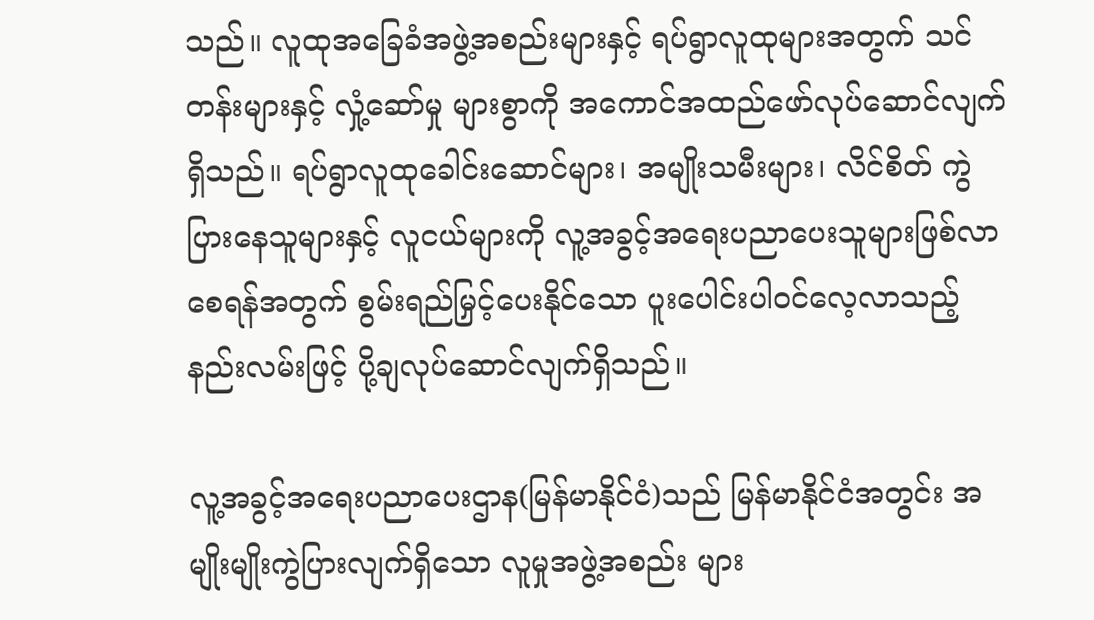သည်။ လူထုအခြေခံအဖွဲ့အစည်းများနှင့် ရပ်ရွာလူထုများအတွက် သင်တန်းများနှင့် လှုံ့ဆော်မှု များစွာကို အကောင်အထည်ဖော်လုပ်ဆောင်လျက်ရှိသည်။ ရပ်ရွာလူထုခေါင်းဆောင်များ၊ အမျိုးသမီးများ၊ လိင်စိတ် ကွဲပြားနေသူများနှင့် လူငယ်များကို လူ့အခွင့်အရေးပညာပေးသူများဖြစ်လာစေရန်အတွက် စွမ်းရည်မြှင့်ပေးနိုင်သော ပူးပေါင်းပါဝင်လေ့လာသည့်နည်းလမ်းဖြင့် ပို့ချလုပ်ဆောင်လျက်ရှိသည်။

လူ့အခွင့်အရေးပညာပေးဌာန(မြန်မာနိုင်ငံ)သည် မြန်မာနိုင်ငံအတွင်း အမျိုးမျိုးကွဲပြားလျက်ရှိသော လူမှုအဖွဲ့အစည်း များ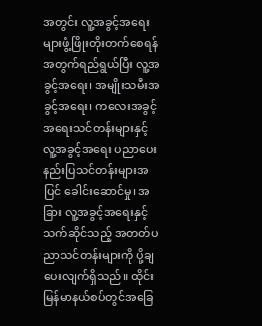အတွင်း လူ့အခွင့်အရေးများဖွံ့ဖြိုးတိုးတက်စေရန်အတွက်ရည်ရွယ်ပြီး လူ့အခွင့်အရေး၊ အမျိုးသမီးအခွင့်အရေး၊ ကလေးအခွင့်အရေးသင်တန်းများနှင့် လူ့အခွင့်အရေး ပညာပေးနည်းပြသင်တန်းများအပြင် ခေါင်းဆောင်မှု၊ အခြား လူ့အခွင့်အရေးနှင့်သက်ဆိုင်သည့် အတတ်ပညာသင်တန်းများကို ပို့ချပေးလျက်ရှိသည်။ ထိုင်းမြန်မာနယ်စပ်တွင်အခြေ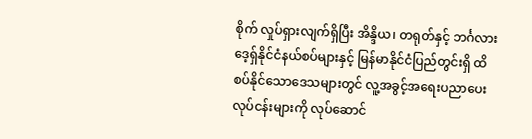စိုက် လှုပ်ရှားလျက်ရှိပြီး အိန္ဒိယ၊ တရုတ်နှင့် ဘင်္ဂလားဒေ့ရှ်နိုင်ငံနယ်စပ်များနှင့် မြန်မာနိုင်ငံပြည်တွင်းရှိ ထိစပ်နိုင်သောဒေသများတွင် လူ့အခွင့်အရေးပညာပေးလုပ်ငန်းများကို လုပ်ဆောင်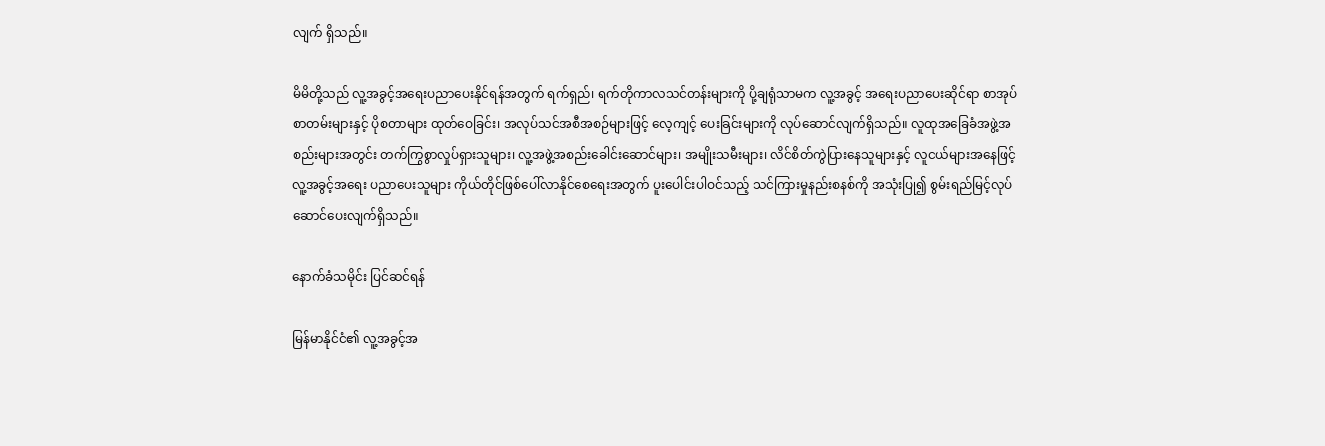လျက် ရှိသည်။

မိမိတို့သည် လူ့အခွင့်အရေးပညာပေးနိုင်ရန်အတွက် ရက်ရှည်၊ ရက်တိုကာလသင်တန်းများကို ပို့ချရုံသာမက လူ့အခွင့် အရေးပညာပေးဆိုင်ရာ စာအုပ်စာတမ်းများနှင့် ပိုစတာများ ထုတ်ဝေခြင်း၊ အလုပ်သင်အစီအစဉ်များဖြင့် လေ့ကျင့် ပေးခြင်းများကို လုပ်ဆောင်လျက်ရှိသည်။ လူထုအခြေခံအဖွဲ့အစည်းများအတွင်း တက်ကြွစွာလှုပ်ရှားသူများ၊ လူ့အဖွဲ့အစည်းခေါင်းဆောင်များ၊ အမျိုးသမီးများ၊ လိင်စိတ်ကွဲပြားနေသူများနှင့် လူငယ်များအနေဖြင့် လူ့အခွင့်အရေး ပညာပေးသူများ ကိုယ်တိုင်ဖြစ်ပေါ်လာနိုင်စေရေးအတွက် ပူးပေါင်းပါဝင်သည့် သင်ကြားမှုနည်းစနစ်ကို အသုံးပြု၍ စွမ်းရည်မြင့်လုပ်ဆောင်ပေးလျက်ရှိသည်။

နောက်ခံသမိုင်း ပြင်ဆင်ရန်

မြန်မာနိုင်ငံ၏ လူ့အခွင့်အ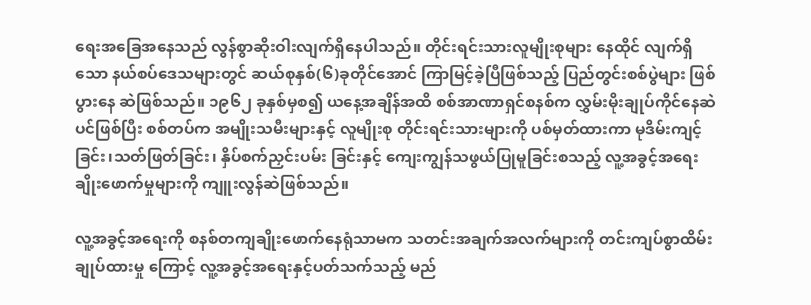ရေးအခြေအနေသည် လွန်စွာဆိုးဝါးလျက်ရှိနေပါသည်။ တိုင်းရင်းသားလူမျိုးစုများ နေထိုင် လျက်ရှိသော နယ်စပ်ဒေသများတွင် ဆယ်စုနှစ်(၆)ခုတိုင်အောင် ကြာမြင့်ခဲ့ပြီဖြစ်သည့် ပြည်တွင်းစစ်ပွဲများ ဖြစ်ပွားနေ ဆဲဖြစ်သည်။ ၁၉၆၂ ခုနှစ်မှစ၍ ယနေ့အချိန်အထိ စစ်အာဏာရှင်စနစ်က လွှမ်းမိုးချုပ်ကိုင်နေဆဲပင်ဖြစ်ပြီး စစ်တပ်က အမျိုးသမီးများနှင့် လူမျိုးစု တိုင်းရင်းသားများကို ပစ်မှတ်ထားကာ မုဒိမ်းကျင့်ခြင်း၊သတ်ဖြတ်ခြင်း၊ နှိပ်စက်ညှင်းပမ်း ခြင်းနှင့် ကျေးကျွန်သဖွယ်ပြုမူခြင်းစသည့် လူ့အခွင့်အရေးချိုးဖောက်မှုများကို ကျူးလွန်ဆဲဖြစ်သည်။

လူ့အခွင့်အရေးကို စနစ်တကျချိုးဖောက်နေရုံသာမက သတင်းအချက်အလက်များကို တင်းကျပ်စွာထိမ်းချုပ်ထားမှု ကြောင့် လူ့အခွင့်အရေးနှင့်ပတ်သက်သည့် မည်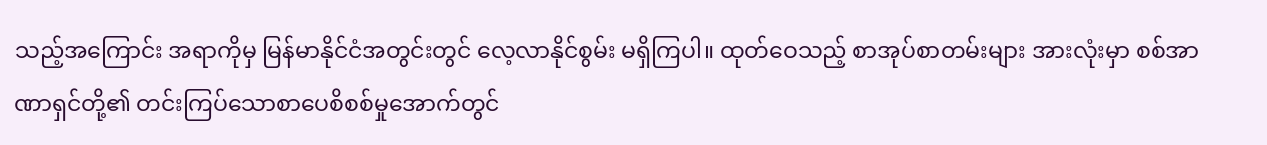သည့်အကြောင်း အရာကိုမှ မြန်မာနိုင်ငံအတွင်းတွင် လေ့လာနိုင်စွမ်း မရှိကြပါ။ ထုတ်ဝေသည့် စာအုပ်စာတမ်းများ အားလုံးမှာ စစ်အာဏာရှင်တို့၏ တင်းကြပ်သောစာပေစိစစ်မှုအောက်တွင်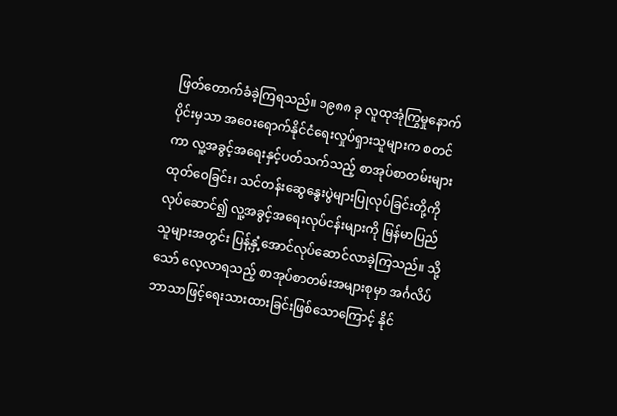ဖြတ်တောက်ခံခဲ့ကြရသည်။ ၁၉၈၈ ခု လူထုအုံကြွမှုနောက်ပိုင်းမှသာ အဝေးရောက်နိုင်ငံရေးလှုပ်ရှားသူများက စတင် ကာ လူ့အခွင့်အရေးနှင့်ပတ်သက်သည့် စာအုပ်စာတမ်းများထုတ်ဝေခြင်း၊ သင်တန်းဆွေနွေးပွဲများပြုလုပ်ခြင်းတို့ကို လုပ်ဆောင်၍ လူ့အခွင့်အရေးလုပ်ငန်းများကို မြန်မာပြည်သူများအတွင်း ပြန့်နှံ့အောင်လုပ်ဆောင်လာခဲ့ကြသည်။ သို့သော် လေ့လာရသည့် စာအုပ်စာတမ်းအများစုမှာ အင်္ဂလိပ်ဘာသာဖြင့်ရေးသားထားခြင်းဖြစ်သောကြောင့် နိုင်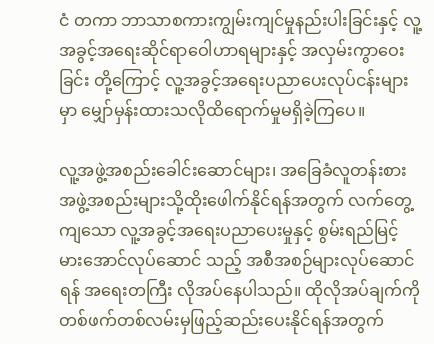ငံ တကာ ဘာသာစကားကျွမ်းကျင်မှုနည်းပါးခြင်းနှင့် လူ့အခွင့်အရေးဆိုင်ရာဝေါဟာရများနှင့် အလှမ်းကွာဝေးခြင်း တို့ကြောင့် လူ့အခွင့်အရေးပညာပေးလုပ်ငန်းများမှာ မျှော်မှန်းထားသလိုထိရောက်မှုမရှိခဲ့ကြပေ။

လူ့အဖွဲ့အစည်းခေါင်းဆောင်များ၊ အခြေခံလူတန်းစားအဖွဲ့အစည်းများသို့ထိုးဖေါက်နိုင်ရန်အတွက် လက်တွေ့ကျသော လူ့အခွင့်အရေးပညာပေးမှုနှင့် စွမ်းရည်မြင့်မားအောင်လုပ်ဆောင် သည့် အစီအစဉ်များလုပ်ဆောင်ရန် အရေးတကြီး လိုအပ်နေပါသည်။ ထိုလိုအပ်ချက်ကို တစ်ဖက်တစ်လမ်းမှဖြည့်ဆည်းပေးနိုင်ရန်အတွက်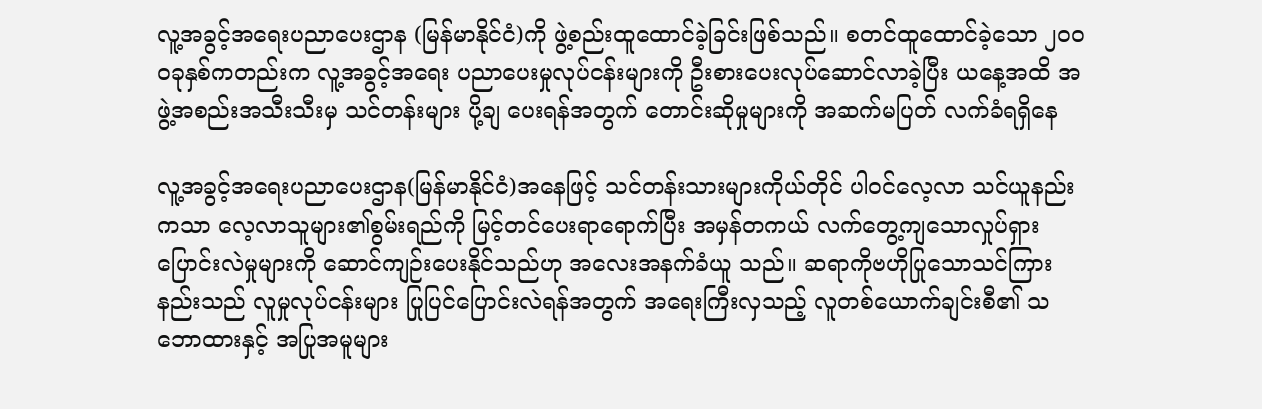လူ့အခွင့်အရေးပညာပေးဌာန (မြန်မာနိုင်ငံ)ကို ဖွဲ့စည်းထူထောင်ခဲ့ခြင်းဖြစ်သည်။ စတင်ထူထောင်ခဲ့သော ၂၀ဝ၀ခုနှစ်ကတည်းက လူ့အခွင့်အရေး ပညာပေးမှုလုပ်ငန်းများကို ဦးစားပေးလုပ်ဆောင်လာခဲ့ပြီး ယနေ့အထိ အဖွဲ့အစည်းအသီးသီးမှ သင်တန်းများ ပို့ချ ပေးရန်အတွက် တောင်းဆိုမှုများကို အဆက်မပြတ် လက်ခံရရှိနေ

လူ့အခွင့်အရေးပညာပေးဌာန(မြန်မာနိုင်ငံ)အနေဖြင့် သင်တန်းသားများကိုယ်တိုင် ပါဝင်လေ့လာ သင်ယူနည်းကသာ လေ့လာသူများ၏စွမ်းရည်ကို မြင့်တင်ပေးရာရောက်ပြီး အမှန်တကယ် လက်တွေ့ကျသောလှုပ်ရှားပြောင်းလဲမှုများကို ဆောင်ကျဉ်းပေးနိုင်သည်ဟု အလေးအနက်ခံယူ သည်။ ဆရာကိုဗဟိုပြုသောသင်ကြားနည်းသည် လူမှုလုပ်ငန်းများ ပြုပြင်ပြောင်းလဲရန်အတွက် အရေးကြီးလှသည့် လူတစ်ယောက်ချင်းစီ၏ သဘောထားနှင့် အပြုအမူများ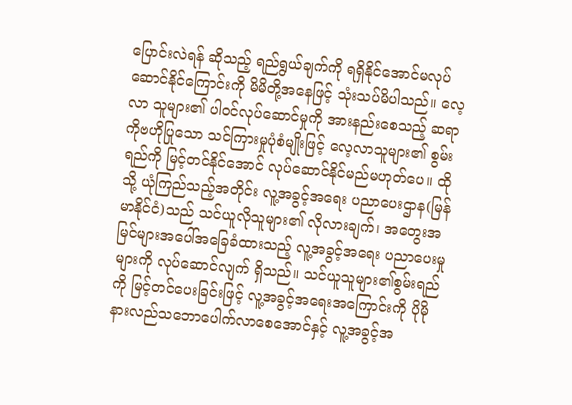ပြောင်းလဲရန် ဆိုသည့် ရည်ရွယ်ချက်ကို ရရှိနိုင်အောင်မလုပ်ဆောင်နိုင်ကြောင်းကို မိမိတို့အနေဖြင့် သုံးသပ်မိပါသည်။ လေ့လာ သူများ၏ ပါဝင်လုပ်ဆောင်မှုကို အားနည်းစေသည့် ဆရာကိုဗဟိုပြုသော သင်ကြားမှုပုံစံမျိုးဖြင့် လေ့လာသူများ၏ စွမ်းရည်ကို မြင့်တင်နိုင်အောင် လုပ်ဆောင်နိုင်မည်မဟုတ်ပေ။ ထိုသို့ ယုံကြည်သည့်အတိုင်း လူ့အခွင့်အရေး ပညာပေးဌာန(မြန်မာနိုင်ငံ)သည် သင်ယူလိုသူများ၏ လိုလားချက်၊ အတွေးအမြင်များအပေါ်အခြေခံထားသည့် လူ့အခွင့်အရေး ပညာပေးမှုများကို လုပ်ဆောင်လျက် ရှိသည်။ သင်ယူသူများ၏စွမ်းရည်ကို မြင့်တင်ပေးခြင်းဖြင့် လူ့အခွင့်အရေးအကြောင်းကို ပိုမိုနားလည်သဘောပေါက်လာစေအောင်နှင့် လူ့အခွင့်အ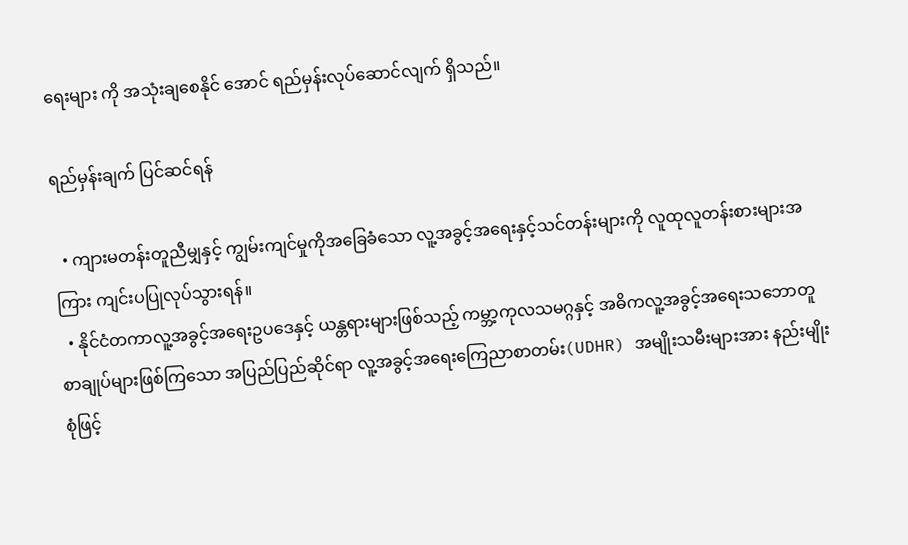ရေးများ ကို အသုံးချစေနိုင် အောင် ရည်မှန်းလုပ်ဆောင်လျက် ရှိသည်။

ရည်မှန်းချက် ပြင်ဆင်ရန်

  • ကျားမတန်းတူညီမျှနှင့် ကျွမ်းကျင်မှုကိုအခြေခံသော လူ့အခွင့်အရေးနှင့်သင်တန်းများကို လူထုလူတန်းစားများအကြား ကျင်းပပြုလုပ်သွားရန်။
  • နိုင်ငံတကာလူ့အခွင့်အရေးဥပဒေနှင့် ယန္တရားများဖြစ်သည့် ကမ္ဘာ့ကုလသမဂ္ဂနှင့် အဓိကလူ့အခွင့်အရေးသဘောတူ စာချုပ်များဖြစ်ကြသော အပြည်ပြည်ဆိုင်ရာ လူ့အခွင့်အရေးကြေညာစာတမ်း(UDHR) အမျိုးသမီးများအား နည်းမျိုး စုံဖြင့်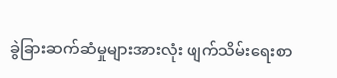ခွဲခြားဆက်ဆံမှုများအားလုံး ဖျက်သိမ်းရေးစာ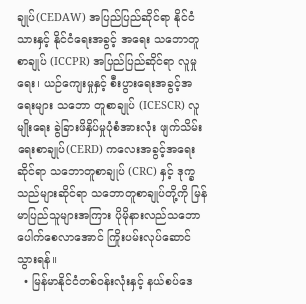ချုပ်(CEDAW) အပြည်ပြည်ဆိုင်ရာ နိုင်ငံသားနှင့် နိုင်ငံရေးအခွင့် အရေး သဘောတူစာချုပ် (ICCPR) အပြည်ပြည်ဆိုင်ရာ လူမှုရေး၊ ယဉ်ကျေးမှုနှင့် စီးပွားရေးအခွင့်အရေးများ သဘော တူစာချုပ် (ICESCR) လူမျိုးရေး ခွဲခြားဖိနှိပ်မှုပုံစံအားလုံး ဖျက်သိမ်းရေးစာချုပ်(CERD) ကလေးအခွင့်အရေးဆိုင်ရာ သဘောတူစာချုပ် (CRC) နှင့် ဒုက္ခသည်များဆိုင်ရာ သဘောတူစာချုပ်တို့ကို မြန်မာပြည်သူများအကြား ပိုမိုနားလည်သဘောပေါက်စေလာအောင် ကြိုးပမ်းလုပ်ဆောင်သွားရန်။
  • မြန်မာနိုင်ငံတစ်ဝန်းလုံးနှင့် နယ်စပ်ဒေ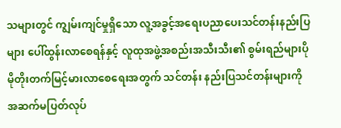သများတွင် ကျွမ်းကျင်မှုရှိသော လူ့အခွင့်အရေးပညာပေးသင်တန်းနည်းပြများ ပေါ်ထွန်းလာစေရန်နှင့် လူထုအဖွဲ့အစည်းအသီးသီး၏ စွမ်းရည်များပိုမိုတိုးတက်မြင့်မားလာစေရေးအတွက် သင်တန်း နည်းပြသင်တန်းများကို အဆက်မပြတ်လုပ်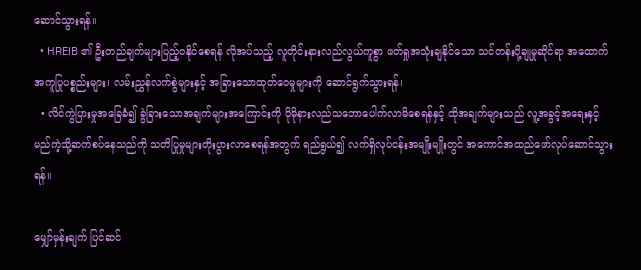ဆောင်သွားရန်။
  • HREIB ၏ ဦးတည်ချက်များပြည့်ဝနိုင်စေရန် လိုအပ်သည့် လူတိုင်းနားလည်လွယ်ကူစွာ ဖတ်ရှုအသုံးချနိုင်သော သင်တန်းပို့ချုမှုဆိုင်ရာ အထောက်အကူပြုပစ္စည်းများ၊ လမ်းညွှန်လက်စွဲများနှင့် အခြားသောထုတ်ဝေမှုများကို ဆောင်ရွက်သွားရန်၊
  • လိင်ကွဲပြားမှုအခြေခံ၍ ခွဲခြားသောအချက်များအကြောင်းကို ပိုမိုနားလည်သဘောပေါက်လာမိစေရန်နှင့် ထိုအချက်များသည် လူ့အခွင့်အရေးနှင့် မည်ကဲ့သို့ဆက်စပ်နေသည်ကို သတိပြုမှုများတိုးပွားလာစေရန်အတွက် ရည်ရွယ်၍ လက်ရှိလုပ်ငန်းအမျိုးမျိုးတွင် အကောင်အထည်ဖော်လုပ်ဆောင်သွားရန်။

မျှော်မှန်းချက် ပြင်ဆင်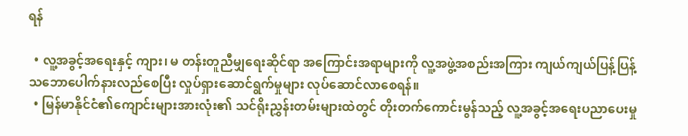ရန်

  • လူ့အခွင့်အရေးနှင့် ကျား၊ မ တန်းတူညီမျှရေးဆိုင်ရာ အကြောင်းအရာများကို လူ့အဖွဲ့အစည်းအကြား ကျယ်ကျယ်ပြန့်ပြန့် သဘောပေါက်နားလည်စေပြီး လှုပ်ရှားဆောင်ရွက်မှုများ လုပ်ဆောင်လာစေရန်။
  • မြန်မာနိုင်ငံ၏ကျောင်းများအားလုံး၏ သင်ရိုးညွှန်းတမ်းများထဲတွင် တိုးတက်ကောင်းမွန်သည့် လူ့အခွင့်အရေးပညာပေးမှု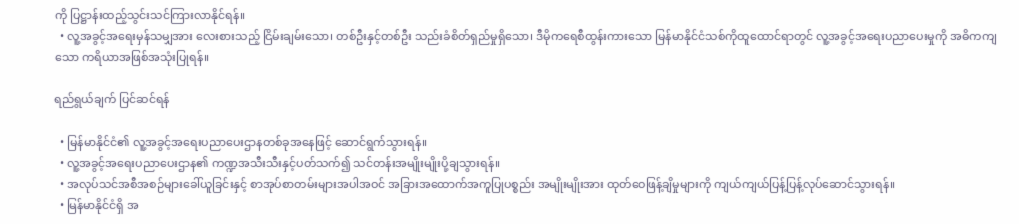ကို ပြဋ္ဌာန်းထည့်သွင်းသင်ကြားလာနိုင်ရန်။
  • လူ့အခွင့်အရေးမှန်သမျှအား လေးစားသည့် ငြိမ်းချမ်းသော၊ တစ်ဦးနှင့်တစ်ဦး သည်းခံစိတ်ရှည်မှုရှိသော၊ ဒီမိုကရေစီထွန်းကားသော မြန်မာနိုင်ငံသစ်ကိုထူထောင်ရာတွင် လူ့အခွင့်အရေးပညာပေးမှုကို အဓိကကျသော ကရိယာအဖြစ်အသုံးပြုရန်။

ရည်ရွယ်ချက် ပြင်ဆင်ရန်

  • မြန်မာနိုင်ငံ၏ လူ့အခွင့်အရေးပညာပေးဌာနတစ်ခုအနေဖြင့် ဆောင်ရွက်သွားရန်။
  • လူ့အခွင့်အရေးပညာပေးဌာန၏ ကဏ္ဍအသီးသီးနှင့်ပတ်သက်၍ သင်တန်းအမျိုးမျိုးပို့ချသွားရန်။
  • အလုပ်သင်အစီအစဉ်များခေါ်ယူခြင်းနှင့် စာအုပ်စာတမ်းများအပါအဝင် အခြားအထောက်အကူပြုပစ္စည်း အမျိုးမျိုးအား ထုတ်ဝေဖြန့်ချိမှုများကို ကျယ်ကျယ်ပြန့်ပြန့်လုပ်ဆောင်သွားရန်။
  • မြန်မာနိုင်ငံရှိ အ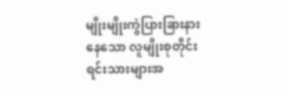မျိုးမျိုးကွဲပြားခြားနားနေသော လူမျိုးစုတိုင်းရင်းသားများအ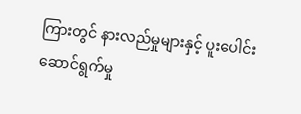ကြားတွင် နားလည်မှုများနှင့် ပူးပေါင်းဆောင်ရွက်မှု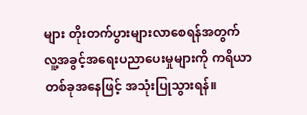များ တိုးတက်ပွားများလာစေရန်အတွက် လူ့အခွင့်အရေးပညာပေးမှုများကို ကရိယာတစ်ခုအနေဖြင့် အသုံးပြုသွားရန်။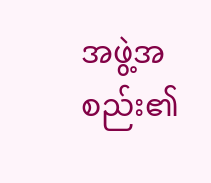အဖွဲ့အစည်း၏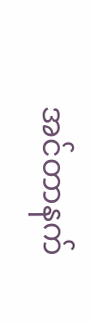အင်တာနက်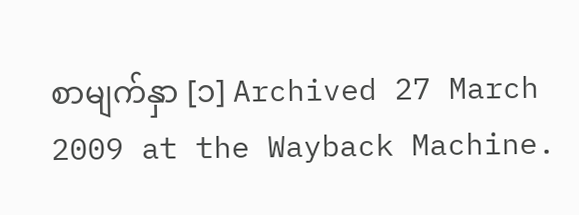စာမျက်နှာ [၁] Archived 27 March 2009 at the Wayback Machine.